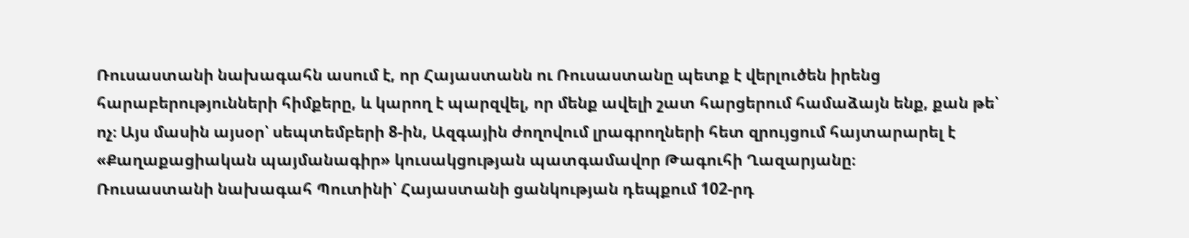Ռուսաստանի նախագահն ասում է, որ Հայաստանն ու Ռուսաստանը պետք է վերլուծեն իրենց հարաբերությունների հիմքերը, և կարող է պարզվել, որ մենք ավելի շատ հարցերում համաձայն ենք, քան թե՝ ոչ։ Այս մասին այսօր՝ սեպտեմբերի 8-ին, Ազգային ժողովում լրագրողների հետ զրույցում հայտարարել է «Քաղաքացիական պայմանագիր» կուսակցության պատգամավոր Թագուհի Ղազարյանը։
Ռուսաստանի նախագահ Պուտինի՝ Հայաստանի ցանկության դեպքում 102-րդ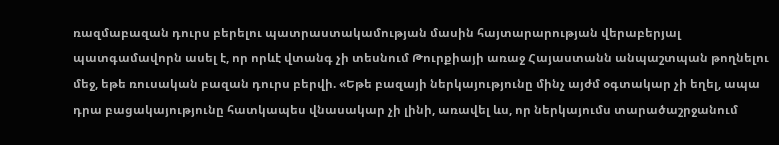ռազմաբազան դուրս բերելու պատրաստակամության մասին հայտարարության վերաբերյալ պատգամավորն ասել է, որ որևէ վտանգ չի տեսնում Թուրքիայի առաջ Հայաստանն անպաշտպան թողնելու մեջ, եթե ռուսական բազան դուրս բերվի. «Եթե բազայի ներկայությունը մինչ այժմ օգտակար չի եղել, ապա դրա բացակայությունը հատկապես վնասակար չի լինի, առավել ևս, որ ներկայումս տարածաշրջանում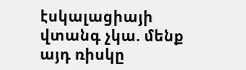էսկալացիայի վտանգ չկա. մենք այդ ռիսկը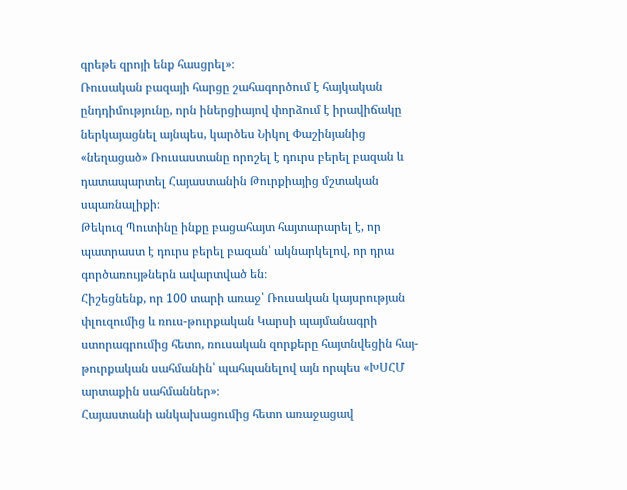գրեթե զրոյի ենք հասցրել»։
Ռուսական բազայի հարցը շահագործում է հայկական ընդդիմությունը, որն իներցիայով փորձում է իրավիճակը ներկայացնել այնպես, կարծես Նիկոլ Փաշինյանից «նեղացած» Ռուսաստանը որոշել է դուրս բերել բազան և դատապարտել Հայաստանին Թուրքիայից մշտական սպառնալիքի։
Թեկուզ Պուտինը ինքը բացահայտ հայտարարել է, որ պատրաստ է դուրս բերել բազան՝ ակնարկելով, որ դրա գործառույթներն ավարտված են։
Հիշեցնենք, որ 100 տարի առաջ՝ Ռուսական կայսրության փլուզումից և ռուս-թուրքական Կարսի պայմանագրի ստորագրումից հետո, ռուսական զորքերը հայտնվեցին հայ-թուրքական սահմանին՝ պահպանելով այն որպես «ԽՍՀՄ արտաքին սահմաններ»։
Հայաստանի անկախացումից հետո առաջացավ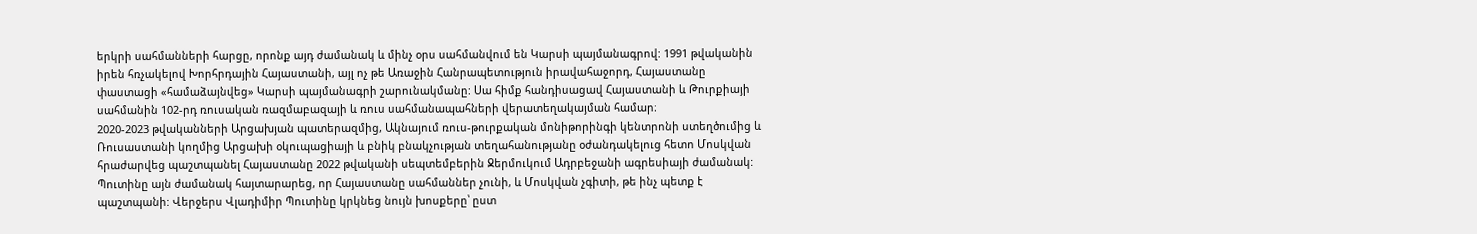երկրի սահմանների հարցը, որոնք այդ ժամանակ և մինչ օրս սահմանվում են Կարսի պայմանագրով: 1991 թվականին իրեն հռչակելով Խորհրդային Հայաստանի, այլ ոչ թե Առաջին Հանրապետություն իրավահաջորդ, Հայաստանը փաստացի «համաձայնվեց» Կարսի պայմանագրի շարունակմանը: Սա հիմք հանդիսացավ Հայաստանի և Թուրքիայի սահմանին 102-րդ ռուսական ռազմաբազայի և ռուս սահմանապահների վերատեղակայման համար։
2020-2023 թվականների Արցախյան պատերազմից, Ակնայում ռուս-թուրքական մոնիթորինգի կենտրոնի ստեղծումից և Ռուսաստանի կողմից Արցախի օկուպացիայի և բնիկ բնակչության տեղահանությանը օժանդակելուց հետո Մոսկվան հրաժարվեց պաշտպանել Հայաստանը 2022 թվականի սեպտեմբերին Ջերմուկում Ադրբեջանի ագրեսիայի ժամանակ: Պուտինը այն ժամանակ հայտարարեց, որ Հայաստանը սահմաններ չունի, և Մոսկվան չգիտի, թե ինչ պետք է պաշտպանի: Վերջերս Վլադիմիր Պուտինը կրկնեց նույն խոսքերը՝ ըստ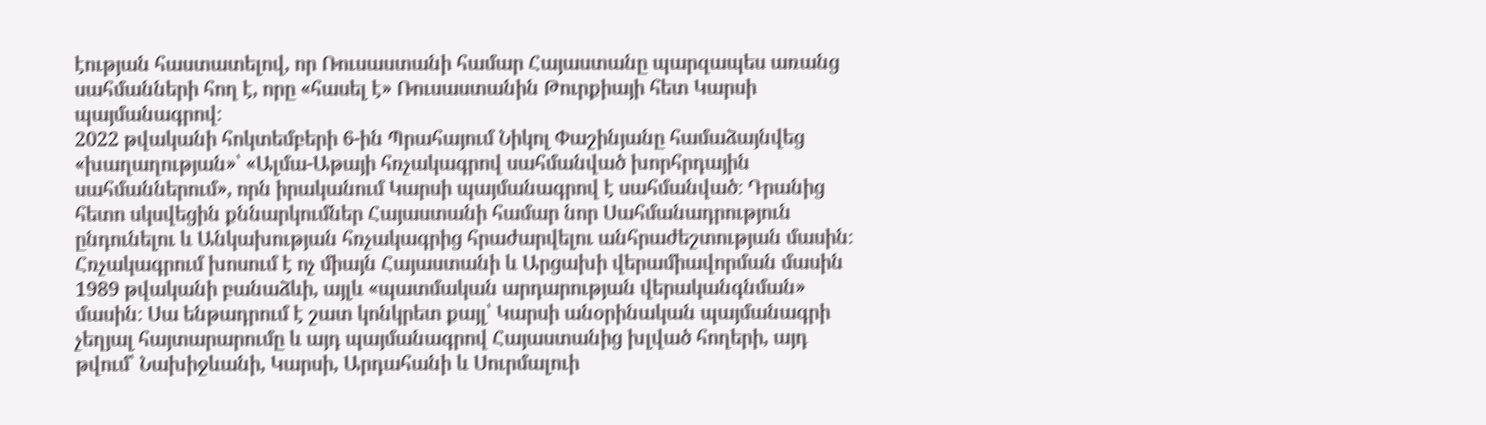էության հաստատելով, որ Ռուսաստանի համար Հայաստանը պարզապես առանց սահմանների հող է, որը «հասել է» Ռուսաստանին Թուրքիայի հետ Կարսի պայմանագրով։
2022 թվականի հոկտեմբերի 6-ին Պրահայում Նիկոլ Փաշինյանը համաձայնվեց «խաղաղության»՝ «Ալմա-Աթայի հռչակագրով սահմանված խորհրդային սահմաններում», որն իրականում Կարսի պայմանագրով է սահմանված։ Դրանից հետո սկսվեցին քննարկումներ Հայաստանի համար նոր Սահմանադրություն ընդունելու և Անկախության հռչակագրից հրաժարվելու անհրաժեշտության մասին։ Հռչակագրում խոսում է ոչ միայն Հայաստանի և Արցախի վերամիավորման մասին 1989 թվականի բանաձևի, այլև «պատմական արդարության վերականգնման» մասին։ Սա ենթադրում է շատ կոնկրետ քայլ՝ Կարսի անօրինական պայմանագրի չեղյալ հայտարարումը և այդ պայմանագրով Հայաստանից խլված հողերի, այդ թվում՝ Նախիջևանի, Կարսի, Արդահանի և Սուրմալուի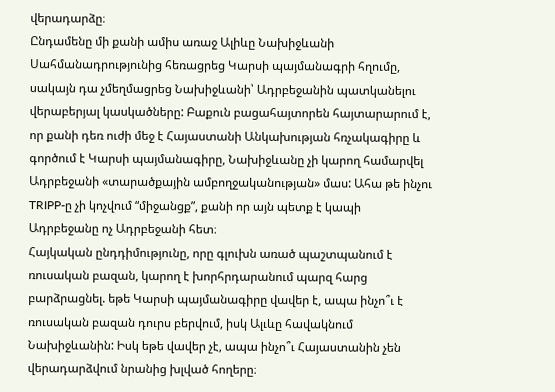վերադարձը։
Ընդամենը մի քանի ամիս առաջ Ալիևը Նախիջևանի Սահմանադրությունից հեռացրեց Կարսի պայմանագրի հղումը, սակայն դա չմեղմացրեց Նախիջևանի՝ Ադրբեջանին պատկանելու վերաբերյալ կասկածները: Բաքուն բացահայտորեն հայտարարում է, որ քանի դեռ ուժի մեջ է Հայաստանի Անկախության հռչակագիրը և գործում է Կարսի պայմանագիրը, Նախիջևանը չի կարող համարվել Ադրբեջանի «տարածքային ամբողջականության» մաս: Ահա թե ինչու TRIPP-ը չի կոչվում “միջանցք”, քանի որ այն պետք է կապի Ադրբեջանը ոչ Ադրբեջանի հետ։
Հայկական ընդդիմությունը, որը գլուխն առած պաշտպանում է ռուսական բազան, կարող է խորհրդարանում պարզ հարց բարձրացնել. եթե Կարսի պայմանագիրը վավեր է, ապա ինչո՞ւ է ռուսական բազան դուրս բերվում, իսկ Ալւևը հավակնում Նախիջևանին: Իսկ եթե վավեր չէ, ապա ինչո՞ւ Հայաստանին չեն վերադարձվում նրանից խլված հողերը։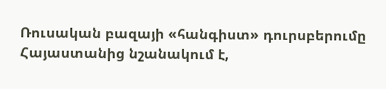Ռուսական բազայի «հանգիստ» դուրսբերումը Հայաստանից նշանակում է,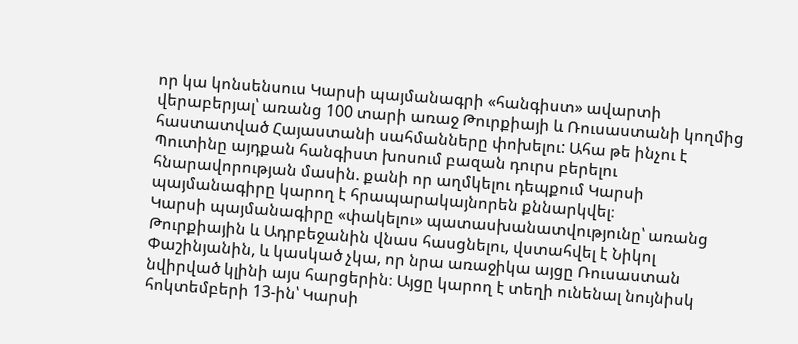որ կա կոնսենսուս Կարսի պայմանագրի «հանգիստ» ավարտի վերաբերյալ՝ առանց 100 տարի առաջ Թուրքիայի և Ռուսաստանի կողմից հաստատված Հայաստանի սահմանները փոխելու: Ահա թե ինչու է Պուտինը այդքան հանգիստ խոսում բազան դուրս բերելու հնարավորության մասին. քանի որ աղմկելու դեպքում Կարսի պայմանագիրը կարող է հրապարակայնորեն քննարկվել։
Կարսի պայմանագիրը «փակելու» պատասխանատվությունը՝ առանց Թուրքիային և Ադրբեջանին վնաս հասցնելու, վստահվել է Նիկոլ Փաշինյանին, և կասկած չկա, որ նրա առաջիկա այցը Ռուսաստան նվիրված կլինի այս հարցերին։ Այցը կարող է տեղի ունենալ նույնիսկ հոկտեմբերի 13-ին՝ Կարսի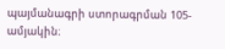պայմանագրի ստորագրման 105-ամյակին։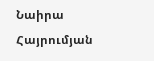Նաիրա Հայրումյան